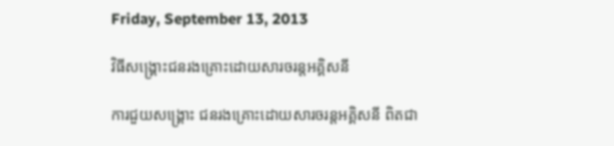Friday, September 13, 2013

វិធីសង្គ្រោះជនរងគ្រោះដោយសារចរន្តអគ្គិសនី

ការជួយសង្គ្រោះ ជនរងគ្រោះដោយសារចរន្តអគ្គិសនី ពិតជា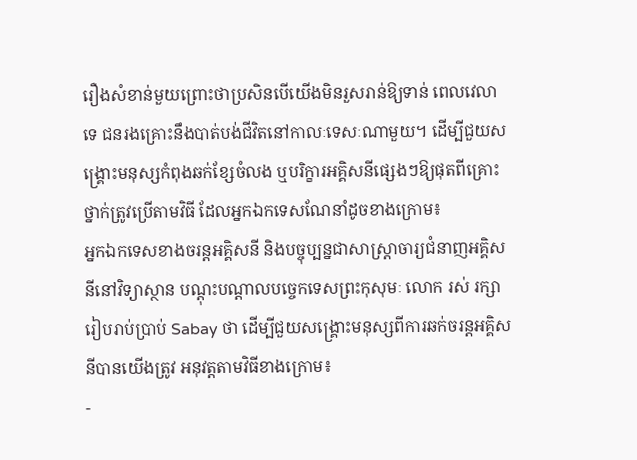រឿងសំខាន់មួយព្រោះថាប្រសិនបើយើងមិនរួសរាន់ឱ្យទាន់ ពេលវេលាទេ ជនរងគ្រោះនឹងបាត់បង់ជីវិតនៅកាលៈទេសៈណាមួយ។ ដើម្បីជួយសង្គ្រោះមនុស្សកំពុងឆក់ខ្សែចំលង ឬបរិក្ខារអគ្គិសនីផ្សេងៗឱ្យផុតពីគ្រោះថ្នាក់ត្រូវប្រើតាមវិធី ដែលអ្នកឯកទេសណែនាំដូចខាងក្រោម៖
អ្នកឯកទេសខាងចរន្តអគ្គិសនី និងបច្ចុប្បន្នជាសាស្ត្រាចារ្យជំនាញអគ្គិសនីនៅវិទ្យាស្ថាន បណ្ដុះបណ្ដាលបច្ចេកទេសព្រះកុសុមៈ លោក រស់ រក្សារៀបរាប់ប្រាប់ Sabay ថា ដើម្បីជួយសង្គ្រោះមនុស្សពីការឆក់ចរន្តអគ្គិសនីបានយើងត្រូវ អនុវត្តតាមវិធីខាងក្រោម៖
-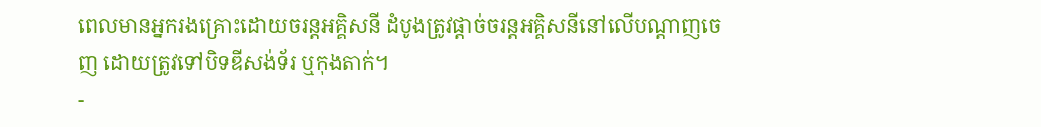ពេលមានអ្នករងគ្រោះដោយចរន្តអគ្គិសនី ដំបូងត្រូវផ្ដាច់ចរន្តអគ្គិសនីនៅលើបណ្ដាញចេញ ដោយត្រូវទៅបិទឌីសង់ទ័រ ឬកុងតាក់។
-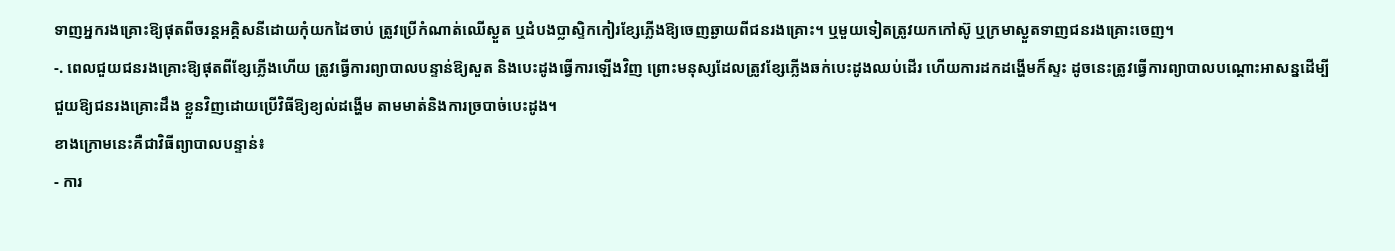ទាញអ្នករងគ្រោះឱ្យផុតពីចរន្តអគ្គិសនីដោយកុំយកដៃចាប់ ត្រូវប្រើកំណាត់ឈើស្ងួត ឬដំបងប្លាស្ទិកកៀរខ្សែភ្លើងឱ្យចេញឆ្ងាយពីជនរងគ្រោះ។ ឬមួយទៀតត្រូវយកកៅស៊ូ ឬក្រមាស្ងួតទាញជនរងគ្រោះចេញ។
-. ពេលជួយជនរងគ្រោះឱ្យផុតពីខ្សែភ្លើងហើយ ត្រូវធ្វើការព្យាបាលបន្ទាន់ឱ្យសួត និងបេះដូងធ្វើការឡើងវិញ ព្រោះមនុស្សដែលត្រូវខ្សែភ្លើងឆក់បេះដូងឈប់ដើរ ហើយការដកដង្ហើមក៏ស្ទះ ដូចនេះត្រូវធ្វើការព្យាបាលបណ្ដោះអាសន្នដើម្បីជួយឱ្យជនរងគ្រោះដឹង ខ្លួនវិញដោយប្រើវិធីឱ្យខ្យល់ដង្ហើម តាមមាត់និងការច្របាច់បេះដូង។
ខាងក្រោមនេះគឺជាវិធីព្យាបាលបន្ទាន់៖
- ការ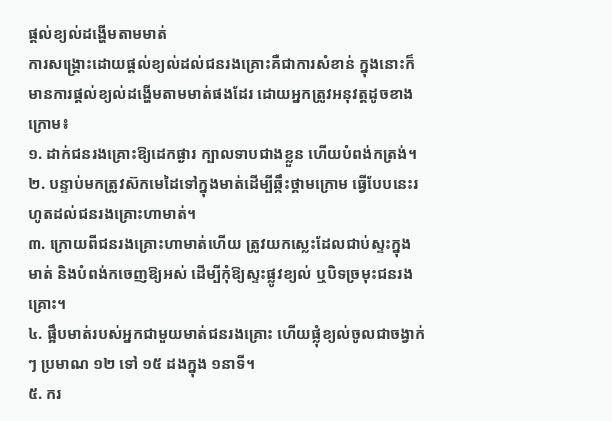ផ្ដល់ខ្យល់ដង្ហើមតាមមាត់
ការសង្គ្រោះដោយផ្ដល់ខ្យល់ដល់ជនរងគ្រោះគឺជាការសំខាន់ ក្នុងនោះក៏មានការផ្ដល់ខ្យល់ដង្ហើមតាមមាត់ផងដែរ ដោយអ្នកត្រូវអនុវត្តដូចខាងក្រោម៖
១. ដាក់ជនរងគ្រោះឱ្យដេកផ្ងារ ក្បាលទាបជាងខ្លួន ហើយបំពង់កត្រង់។
២. បន្ទាប់មកត្រូវស៊កមេដៃទៅក្នុងមាត់ដើម្បីឆ្កឹះថ្គាមក្រោម ធ្វើបែបនេះរហូតដល់ជនរងគ្រោះហាមាត់។
៣. ក្រោយពីជនរងគ្រោះហាមាត់ហើយ ត្រូវយកស្លេះដែលជាប់ស្ទះក្នុងមាត់ និងបំពង់កចេញឱ្យអស់ ដើម្បីកុំឱ្យស្ទះផ្លូវខ្យល់ ឬបិទច្រមុះជនរងគ្រោះ។
៤. ផ្អឹបមាត់របស់អ្នកជាមួយមាត់ជនរងគ្រោះ ហើយផ្លុំខ្យល់ចូលជាចង្វាក់ៗ ប្រមាណ ១២ ទៅ ១៥ ដងក្នុង ១នាទី។
៥. ករ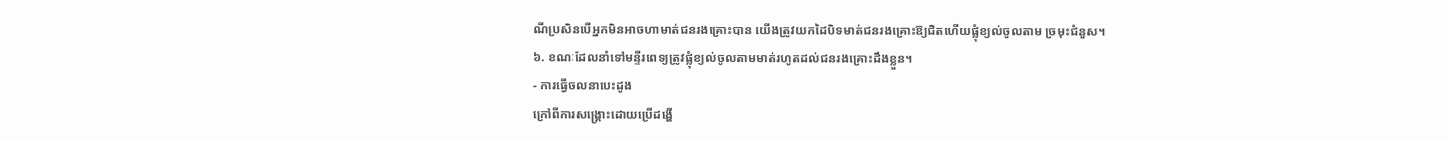ណីប្រសិនបើអ្នកមិនអាចហាមាត់ជនរងគ្រោះបាន យើងត្រូវយកដៃបិទមាត់ជនរងគ្រោះឱ្យជិតហើយផ្លុំខ្យល់ចូលតាម ច្រមុះជំនួស។
៦. ខណៈដែលនាំទៅមន្ទីរពេទ្យត្រូវផ្លុំខ្យល់ចូលតាមមាត់រហូតដល់ជនរងគ្រោះដឹងខ្លួន។
- ការធ្វើចលនាបេះដូង
ក្រៅពីការសង្គ្រោះដោយប្រើដង្ហើ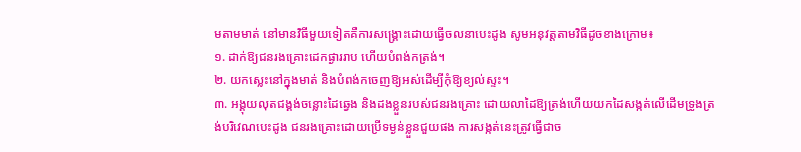មតាមមាត់ នៅមានវិធីមួយទៀតគឺការសង្គ្រោះដោយធ្វើចលនាបេះដូង សូមអនុវត្តតាមវិធីដូចខាងក្រោម៖
១. ដាក់ឱ្យជនរងគ្រោះដេកផ្ងាររាប ហើយបំពង់កត្រង់។
២. យកស្លេះនៅក្នុងមាត់ និងបំពង់កចេញឱ្យអស់ដើម្បីកុំឱ្យខ្យល់ស្ទះ។
៣. អង្គុយលុតជង្គង់ចន្លោះដៃឆ្វេង និងដងខ្លួនរបស់ជនរងគ្រោះ ដោយលាដៃឱ្យត្រង់ហើយយកដៃសង្កត់លើដើមទ្រូងត្រង់បរិវេណបេះដូង ជនរងគ្រោះដោយប្រើទម្ងន់ខ្លួនជួយផង ការសង្កត់នេះត្រូវធ្វើជាច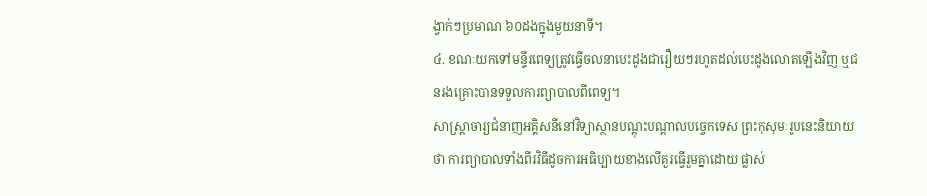ង្វាក់ៗប្រមាណ ៦០ដងក្នុងមួយនាទី។
៤. ខណៈយកទៅមន្ទីរពេទ្យត្រូវធ្វើចលនាបេះដូងជារឿយៗរហូតដល់បេះដូងលោតឡើងវិញ ឬជនរងគ្រោះបានទទួលការព្យាបាលពីពេទ្យ។
សាស្ត្រាចារ្យជំនាញអគ្គិសនីនៅវិទ្យាស្ថានបណ្ដុះបណ្ដាលបច្ចេកទេស ព្រះកុសុមៈរូបនេះនិយាយថា ការព្យាបាលទាំងពីរវិធីដូចការអធិប្បាយខាងលើគួរធ្វើរួមគ្នាដោយ ផ្លាស់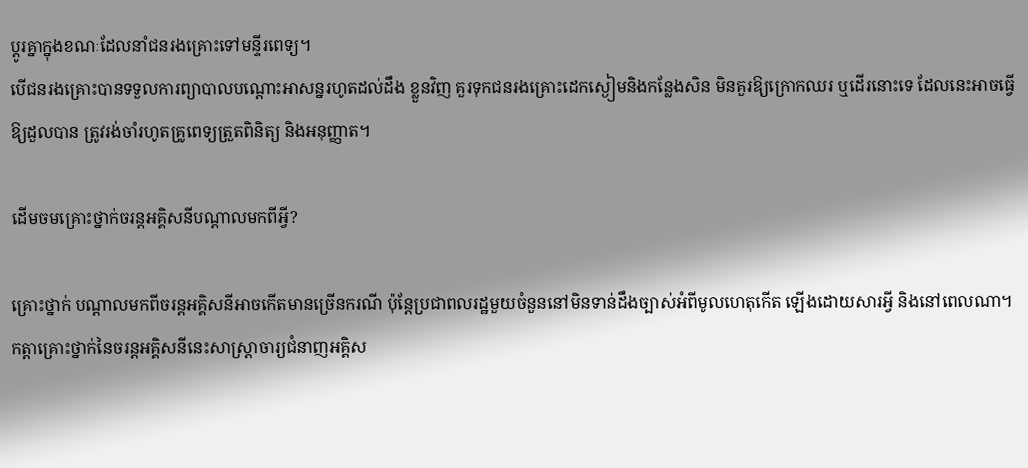ប្ដូរគ្នាក្នុងខណៈដែលនាំជនរងគ្រោះទៅមន្ទីរពេទ្យ។
បើជនរងគ្រោះបានទទួលការព្យាបាលបណ្ដោះអាសន្នរហូតដល់ដឹង ខ្លួនវិញ គួរទុកជនរងគ្រោះដេកស្ងៀមនិងកន្លែងសិន មិនគួរឱ្យក្រោកឈរ ឬដើរនោះទេ ដែលនេះអាចធ្វើឱ្យដួលបាន ត្រូវរង់ចាំរហូតគ្រូពេទ្យត្រួតពិនិត្យ និងអនុញ្ញាត។

ដើមចមគ្រោះថ្នាក់ចរន្តអគ្គិសនីបណ្ដាលមកពីអ្វី?

គ្រោះថ្នាក់ បណ្ដាលមកពីចរន្តអគ្គិសនីអាចកើតមានច្រើនករណី ប៉ុន្តែប្រជាពលរដ្ឋមួយចំនួននៅមិនទាន់ដឹងច្បាស់អំពីមូលហេតុកើត ឡើងដោយសារអ្វី និងនៅពេលណា។
កត្តាគ្រោះថ្នាក់នៃចរន្តអគ្គិសនីនេះសាស្ត្រាចារ្យជំនាញអគ្គិស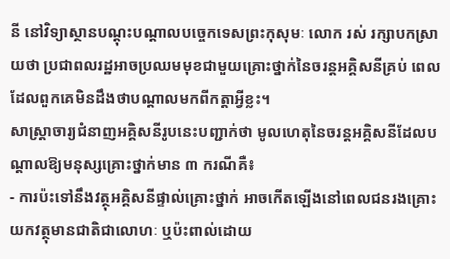នី នៅវិទ្យាស្ថានបណ្ដុះបណ្ដាលបច្ចេកទេសព្រះកុសុមៈ លោក រស់ រក្សាបកស្រាយថា ប្រជាពលរដ្ឋអាចប្រឈមមុខជាមួយគ្រោះថ្នាក់នៃចរន្តអគ្គិសនីគ្រប់ ពេល ដែលពួកគេមិនដឹងថាបណ្ដាលមកពីកត្តាអ្វីខ្លះ។
សាស្ត្រាចារ្យជំនាញអគ្គិសនីរូបនេះបញ្ជាក់ថា មូលហេតុនៃចរន្តអគ្គិសនីដែលបណ្ដាលឱ្យមនុស្សគ្រោះថ្នាក់មាន ៣ ករណីគឺ៖
- ការប៉ះទៅនឹងវត្ថុអគ្គិសនីផ្ទាល់គ្រោះថ្នាក់ អាចកើតឡើងនៅពេលជនរងគ្រោះយកវត្ថុមានជាតិជាលោហៈ ឬប៉ះពាល់ដោយ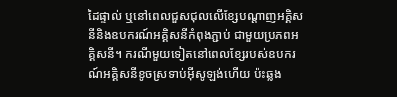ដៃផ្ទាល់ ឬនៅពេលជួសជុលលើខ្សែបណ្ដាញអគ្គិសនីនិងឧបករណ៍អគ្គិសនីកំពុងភ្ជាប់ ជាមួយប្រភពអគ្គិសនី។ ករណីមួយទៀតនៅពេលខ្សែរបស់ឧបករណ៍អគ្គិសនីខូចស្រទាប់អ៊ីសូឡង់ហើយ ប៉ះឆ្លង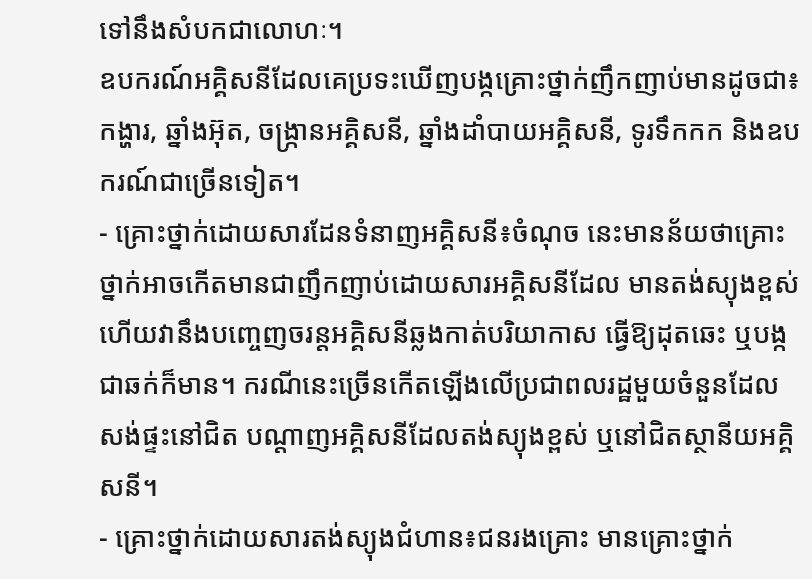ទៅនឹងសំបកជាលោហៈ។
ឧបករណ៍អគ្គិសនីដែលគេប្រទះឃើញបង្កគ្រោះថ្នាក់ញឹកញាប់មានដូចជា៖ កង្ហារ, ឆ្នាំងអ៊ុត, ចង្ក្រានអគ្គិសនី, ឆ្នាំងដាំបាយអគ្គិសនី, ទូរទឹកកក និងឧបករណ៍ជាច្រើនទៀត។
- គ្រោះថ្នាក់ដោយសារដែនទំនាញអគ្គិសនី៖ចំណុច នេះមានន័យថាគ្រោះថ្នាក់អាចកើតមានជាញឹកញាប់ដោយសារអគ្គិសនីដែល មានតង់ស្យុងខ្ពស់ ហើយវានឹងបញ្ចេញចរន្តអគ្គិសនីឆ្លងកាត់បរិយាកាស ធ្វើឱ្យដុតឆេះ ឬបង្កជាឆក់ក៏មាន។ ករណីនេះច្រើនកើតឡើងលើប្រជាពលរដ្ឋមួយចំនួនដែលសង់ផ្ទះនៅជិត បណ្ដាញអគ្គិសនីដែលតង់ស្យុងខ្ពស់ ឬនៅជិតស្ថានីយអគ្គិសនី។
- គ្រោះថ្នាក់ដោយសារតង់ស្យុងជំហាន៖ជនរងគ្រោះ មានគ្រោះថ្នាក់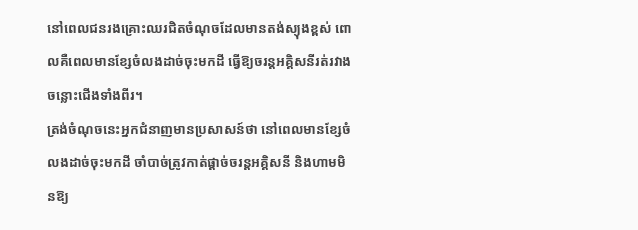នៅពេលជនរងគ្រោះឈរជិតចំណុចដែលមានតង់ស្យុងខ្ពស់ ពោលគឺពេលមានខ្សែចំលងដាច់ចុះមកដី ធ្វើឱ្យចរន្តអគ្គិសនីរត់រវាងចន្លោះជើងទាំងពីរ។
ត្រង់ចំណុចនេះអ្នកជំនាញមានប្រសាសន៍ថា នៅពេលមានខ្សែចំលងដាច់ចុះមកដី ចាំបាច់ត្រូវកាត់ផ្ដាច់ចរន្តអគ្គិសនី និងហាមមិនឱ្យ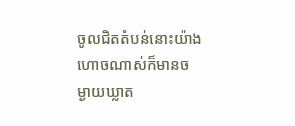ចូលជិតតំបន់នោះយ៉ាងហោចណាស់ក៏មានចម្ងាយឃ្លាត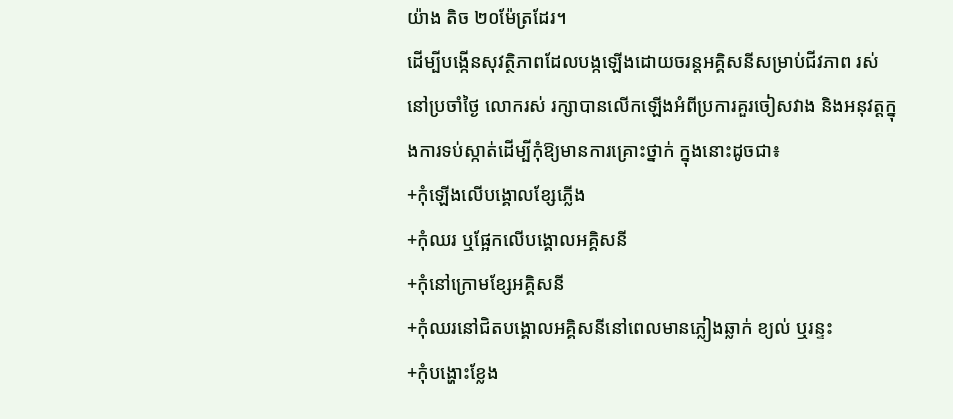យ៉ាង តិច ២០ម៉ែត្រដែរ។
ដើម្បីបង្កើនសុវត្ថិភាពដែលបង្កឡើងដោយចរន្តអគ្គិសនីសម្រាប់ជីវភាព រស់នៅប្រចាំថ្ងៃ លោករស់ រក្សាបានលើកឡើងអំពីប្រការគួរចៀសវាង និងអនុវត្តក្នុងការទប់ស្កាត់ដើម្បីកុំឱ្យមានការគ្រោះថ្នាក់ ក្នុងនោះដូចជា៖
+កុំឡើងលើបង្គោលខ្សែភ្លើង
+កុំឈរ ឬផ្អែកលើបង្គោលអគ្គិសនី
+កុំនៅក្រោមខ្សែអគ្គិសនី
+កុំឈរនៅជិតបង្គោលអគ្គិសនីនៅពេលមានភ្លៀងឆ្លាក់ ខ្យល់ ឬរន្ទះ
+កុំបង្ហោះខ្លែង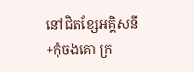នៅជិតខ្សែអគ្គិសនី
+កុំចងគោ ក្រ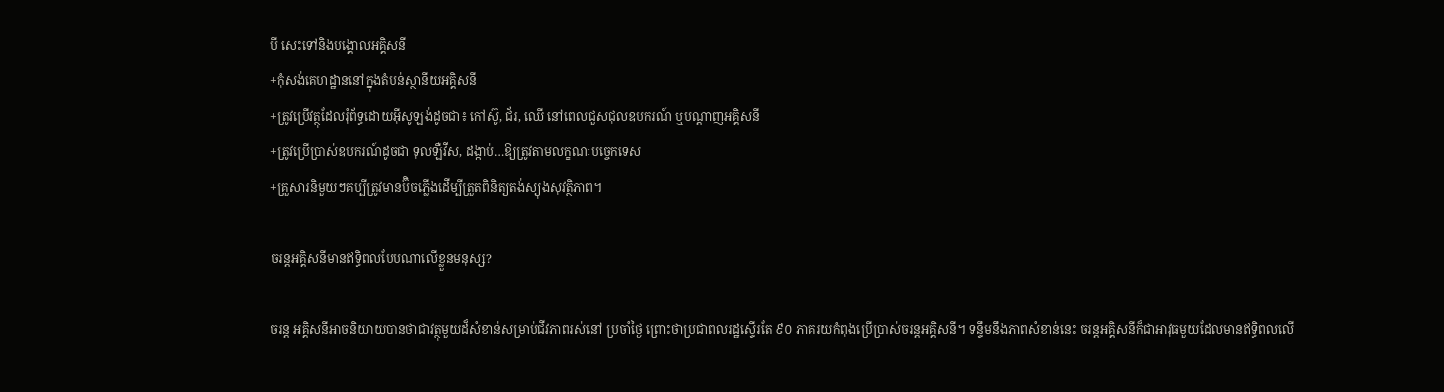បី សេះទៅនិងបង្គោលអគ្គិសនី
+កុំសង់គេហដ្ឋាននៅក្នុងតំបន់ស្ថានីយអគ្គិសនី
+ត្រូវប្រើវត្ថុដែលរុំព័ទ្ធដោយអ៊ីសូឡង់ដូចជា៖ កៅស៊ូ, ជ័រ, ឈើ នៅពេលជួសជុលឧបករណ៍ ឬបណ្ដាញអគ្គិសនី
+ត្រូវប្រើប្រាស់ឧបករណ៍ដូចជា ទុលឡឺវីស, ដង្កាប់…ឱ្យត្រូវតាមលក្ខណៈបច្ចេកទេស
+គ្រួសារនិមួយៗគប្បីត្រូវមានប៊ិចភ្លើងដើម្បីត្រួតពិនិត្យតង់ស្យុងសុវត្ថិភាព។

ចរន្តអគ្គិសនីមានឥទ្ធិពលបែបណាលើខ្លួនមនុស្ស?

ចរន្ត អគ្គិសនីអាចនិយាយបានថាជាវត្ថុមួយដ៏សំខាន់សម្រាប់ជីវភាពរស់នៅ ប្រចាំថ្ងៃ ព្រោះថាប្រជាពលរដ្ឋស្ទើរតែ ៩០ ភាគរយកំពុងប្រើប្រាស់ចរន្តអគ្គិសនី។ ទន្ទឹមនឹងភាពសំខាន់នេះ ចរន្តអគ្គិសនីក៏ជាអាវុធមួយដែលមានឥទ្ធិពលលើ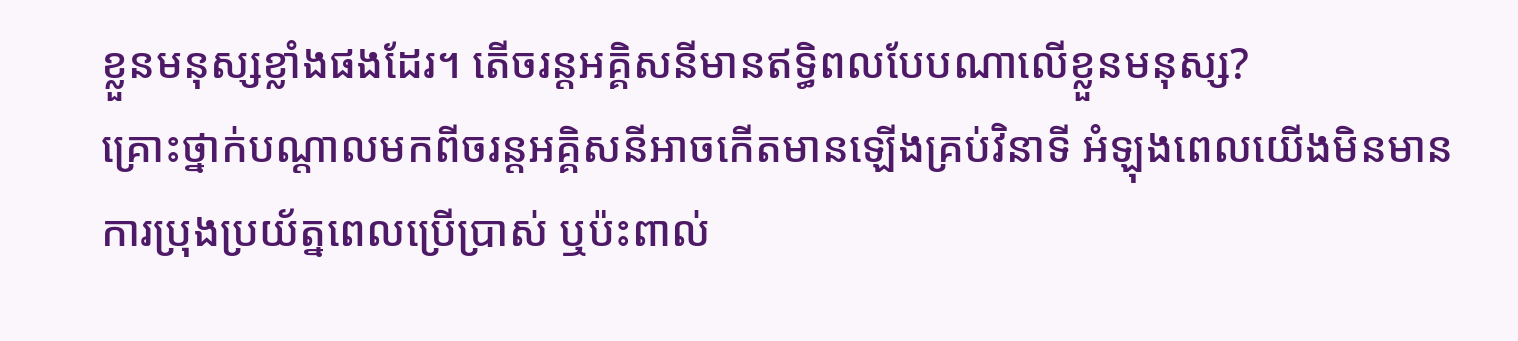ខ្លួនមនុស្សខ្លាំងផងដែរ។ តើចរន្តអគ្គិសនីមានឥទ្ធិពលបែបណាលើខ្លួនមនុស្ស?
គ្រោះថ្នាក់បណ្ដាលមកពីចរន្តអគ្គិសនីអាចកើតមានឡើងគ្រប់វិនាទី អំឡុងពេលយើងមិនមានការប្រុងប្រយ័ត្នពេលប្រើប្រាស់ ឬប៉ះពាល់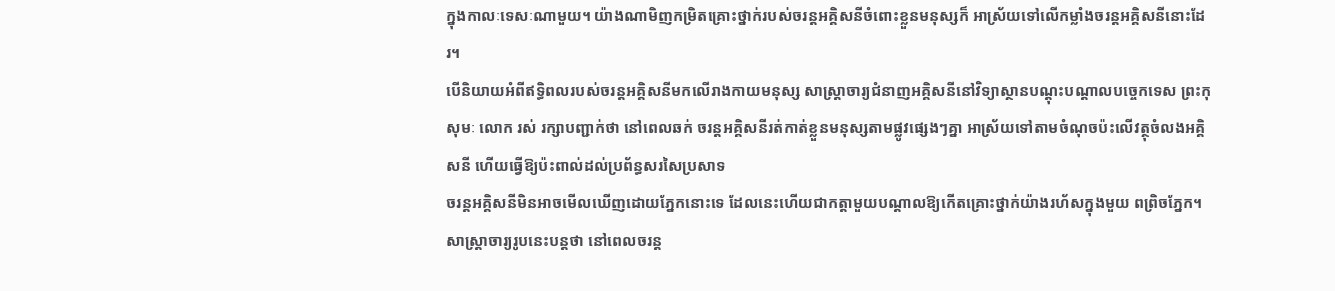ក្នុងកាលៈទេសៈណាមួយ។ យ៉ាងណាមិញកម្រិតគ្រោះថ្នាក់របស់ចរន្តអគ្គិសនីចំពោះខ្លួនមនុស្សក៏ អាស្រ័យទៅលើកម្លាំងចរន្តអគ្គិសនីនោះដែរ។
បើនិយាយអំពីឥទ្ធិពលរបស់ចរន្តអគ្គិសនីមកលើរាងកាយមនុស្ស សាស្ត្រាចារ្យជំនាញអគ្គិសនីនៅវិទ្យាស្ថានបណ្ដុះបណ្ដាលបច្ចេកទេស ព្រះកុសុមៈ លោក រស់ រក្សាបញ្ជាក់ថា នៅពេលឆក់ ចរន្តអគ្គិសនីរត់កាត់ខ្លួនមនុស្សតាមផ្លូវផ្សេងៗគ្នា អាស្រ័យទៅតាមចំណុចប៉ះលើវត្ថុចំលងអគ្គិសនី ហើយធ្វើឱ្យប៉ះពាល់ដល់ប្រព័ន្ធសរសៃប្រសាទ
ចរន្តអគ្គិសនីមិនអាចមើលឃើញដោយភ្នែកនោះទេ ដែលនេះហើយជាកត្តាមួយបណ្ដាលឱ្យកើតគ្រោះថ្នាក់យ៉ាងរហ័សក្នុងមួយ ពព្រិចភ្នែក។ សាស្ត្រាចារ្យរូបនេះបន្តថា នៅពេលចរន្ត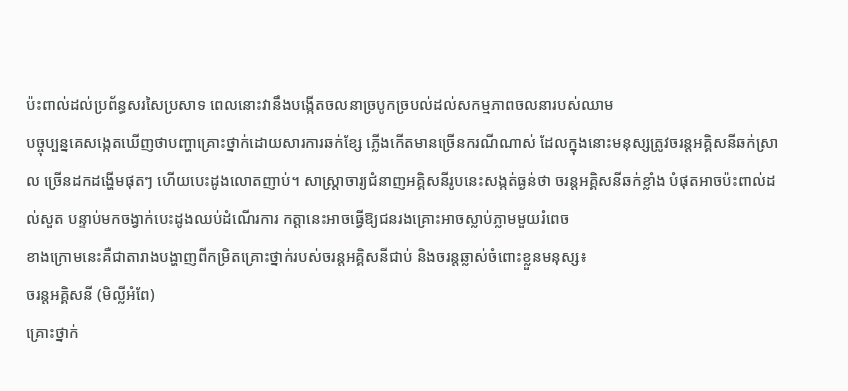ប៉ះពាល់ដល់ប្រព័ន្ធសរសៃប្រសាទ ពេលនោះវានឹងបង្កើតចលនាច្របូកច្របល់ដល់សកម្មភាពចលនារបស់ឈាម
បច្ចុប្បន្នគេសង្កេតឃើញថាបញ្ហាគ្រោះថ្នាក់ដោយសារការឆក់ខ្សែ ភ្លើងកើតមានច្រើនករណីណាស់ ដែលក្នុងនោះមនុស្សត្រូវចរន្តអគ្គិសនីឆក់ស្រាល ច្រើនដកដង្ហើមផុតៗ ហើយបេះដូងលោតញាប់។ សាស្ត្រាចារ្យជំនាញអគ្គិសនីរូបនេះសង្កត់ធ្ងន់ថា ចរន្តអគ្គិសនីឆក់ខ្លាំង បំផុតអាចប៉ះពាល់ដល់សួត បន្ទាប់មកចង្វាក់បេះដូងឈប់ដំណើរការ កត្តានេះអាចធ្វើឱ្យជនរងគ្រោះអាចស្លាប់ភ្លាមមួយរំពេច
ខាងក្រោមនេះគឺជាតារាងបង្ហាញពីកម្រិតគ្រោះថ្នាក់របស់ចរន្តអគ្គិសនីជាប់ និងចរន្តឆ្លាស់ចំពោះខ្លួនមនុស្ស៖
ចរន្តអគ្គិសនី (មិល្លីអំពែ)
គ្រោះថ្នាក់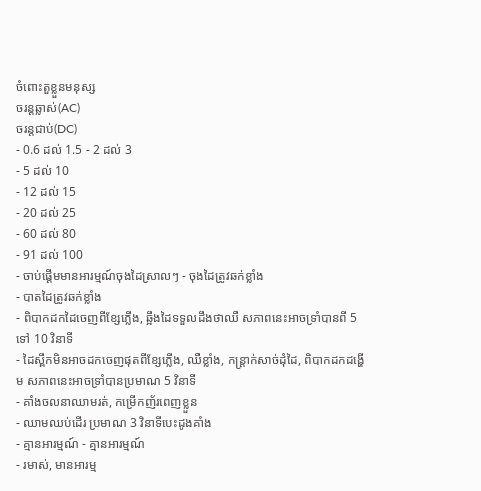ចំពោះតួខ្លួនមនុស្ស
ចរន្តឆ្លាស់(AC)
ចរន្តជាប់(DC)
- 0.6 ដល់ 1.5 - 2 ដល់ 3
- 5 ដល់ 10
- 12 ដល់ 15
- 20 ដល់ 25
- 60 ដល់ 80
- 91 ដល់ 100
- ចាប់ផ្ដើមមានអារម្មណ៍ចុងដៃស្រាលៗ - ចុងដៃត្រូវឆក់ខ្លាំង
- បាតដៃត្រូវឆក់ខ្លាំង
- ពិបាកដកដៃចេញពីខ្សែភ្លើង, ឆ្អឹងដៃទទួលដឹងថាឈឺ សភាពនេះអាចទ្រាំបានពី 5 ទៅ 10 វិនាទី
- ដៃស្ពឹកមិនអាចដកចេញផុតពីខ្សែភ្លើង, ឈឺខ្លាំង, កន្ត្រាក់សាច់ដុំដៃ, ពិបាកដកដង្ហើម សភាពនេះអាចទ្រាំបានប្រមាណ 5 វិនាទី
- គាំងចលនាឈាមរត់, កម្រើកញ័រពេញខ្លួន
- ឈាមឈប់ដើរ ប្រមាណ 3 វិនាទីបេះដូងគាំង
- គ្មានអារម្មណ៍ - គ្មានអារម្មណ៍
- រមាស់, មានអារម្ម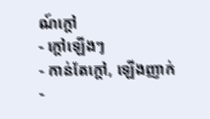ណ៍ក្ដៅ
- ក្ដៅឡើងៗ
- កាន់តែក្ដៅ, ឡើងញាក់
-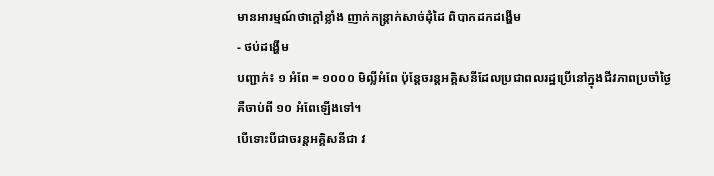មានអារម្មណ៍ថាក្ដៅខ្លាំង ញាក់កន្ត្រាក់សាច់ដុំដៃ ពិបាកដកដង្ហើម
- ថប់ដង្ហើម
បញ្ជាក់៖ ១ អំពែ = ១០០០ មិល្លីអំពែ ប៉ុន្តែចរន្តអគ្គិសនីដែលប្រជាពលរដ្ឋប្រើនៅក្នុងជីវភាពប្រចាំថ្ងៃ គឺចាប់ពី ១០ អំពែឡើងទៅ។
បើទោះបីជាចរន្តអគ្គិសនីជា វ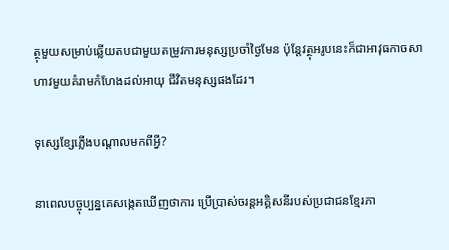ត្ថុមួយសម្រាប់ឆ្លើយតបជាមួយតម្រូវការមនុស្សប្រចាំថ្ងៃមែន ប៉ុន្តែវត្ថុអរូបនេះក៏ជាអាវុធកាចសាហាវមួយគំរាមកំហែងដល់អាយុ ជីវិតមនុស្សផងដែរ។

ទុស្សេខ្សែភ្លើងបណ្ដាលមកពីអ្វី?

នាពេលបច្ចុប្បន្នគេសង្កេតឃើញថាការ ប្រើប្រាស់ចរន្តអគ្គិសនីរបស់ប្រជាជនខ្មែរភា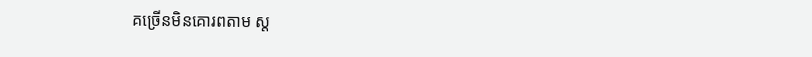គច្រើនមិនគោរពតាម ស្ត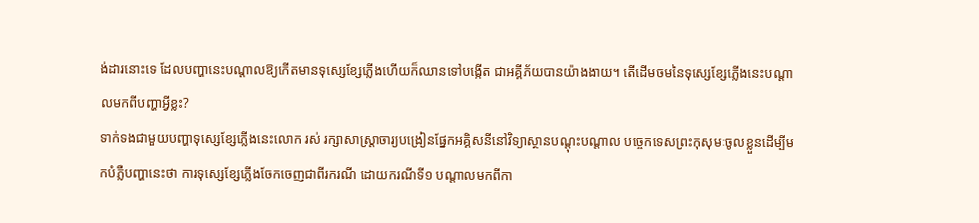ង់ដារនោះទេ ដែលបញ្ហានេះបណ្ដាលឱ្យកើតមានទុសេ្សខ្សែភ្លើងហើយក៏ឈានទៅបង្កើត ជាអគ្គីភ័យបានយ៉ាងងាយ។ តើដើមចមនៃទុសេ្សខ្សែភ្លើងនេះបណ្ដាលមកពីបញ្ហាអ្វីខ្លះ?
ទាក់ទងជាមួយបញ្ហាទុសេ្សខ្សែភ្លើងនេះលោក រស់ រក្សាសាស្ត្រាចារ្យបង្រៀនផ្នែកអគ្គិសនីនៅវិទ្យាស្ថានបណ្ដុះបណ្ដាល បច្ចេកទេសព្រះកុសុមៈចូលខ្លួនដើម្បីមកបំភ្លឺបញ្ហានេះថា ការទុស្សេខ្សែភ្លើងចែកចេញជាពីរករណី ដោយករណីទី១ បណ្ដាលមកពីកា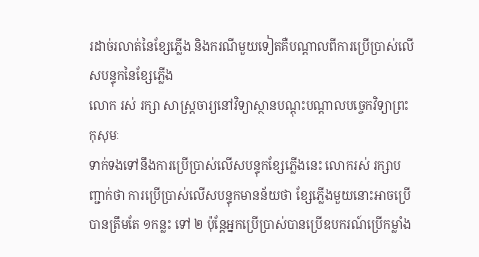រដាច់រលាត់នៃខ្សែភ្លើង និងករណីមួយទៀតគឺបណ្ដាលពីការប្រើប្រាស់លើសបន្ទុកនៃខ្សែភ្លើង
លោក រស់ រក្សា សាស្ត្រចារ្យនៅវិទ្យាស្ថានបណ្ដុះបណ្ដាលបច្ចេកវិទ្យាព្រះកុសុមៈ
ទាក់ទងទៅនឹងការប្រើប្រាស់លើសបន្ទុកខ្សែភ្លើងនេះ លោករស់ រក្សាបញ្ជាក់ថា ការប្រើប្រាស់លើសបន្ទុកមានន័យថា ខ្សែភ្លើងមួយនោះអាចប្រើបានត្រឹមតែ ១កន្លះ ទៅ ២ ប៉ុន្តែអ្នកប្រើប្រាស់បានប្រើឧបករណ៍ប្រើកម្លាំង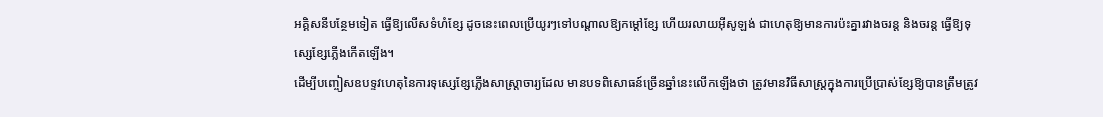អគ្គិសនីបន្ថែមទៀត ធ្វើឱ្យលើសទំហំខ្សែ ដូចនេះពេលប្រើយូរៗទៅបណ្ដាលឱ្យកម្ដៅខ្សែ ហើយរលាយអ៊ីសូឡង់ ជាហេតុឱ្យមានការប៉ះគ្នារវាងចរន្ត និងចរន្ត ធ្វើឱ្យទុស្សេខ្សែភ្លើងកើតឡើង។
ដើម្បីបញ្ចៀសឧបទ្ទវហេតុនៃការទុស្សេខ្សែភ្លើងសាស្ត្រាចារ្យដែល មានបទពិសោធន៍ច្រើនឆ្នាំនេះលើកឡើងថា ត្រូវមានវិធីសាស្ត្រក្នុងការប្រើប្រាស់ខ្សែឱ្យបានត្រឹមត្រូវ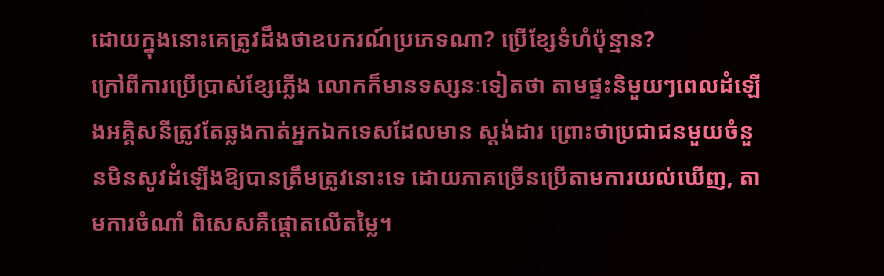ដោយក្នុងនោះគេត្រូវដឹងថាឧបករណ៍ប្រភេទណា? ប្រើខ្សែទំហំប៉ុន្មាន?
ក្រៅពីការប្រើប្រាស់ខ្សែភ្លើង លោកក៏មានទស្សនៈទៀតថា តាមផ្ទះនិមួយៗពេលដំឡើងអគ្គិសនីត្រូវតែឆ្លងកាត់អ្នកឯកទេសដែលមាន ស្តង់ដារ ព្រោះថាប្រជាជនមួយចំនួនមិនសូវដំឡើងឱ្យបានត្រឹមត្រូវនោះទេ ដោយភាគច្រើនប្រើតាមការយល់ឃើញ, តាមការចំណាំ ពិសេសគឺផ្ដោតលើតម្លៃ។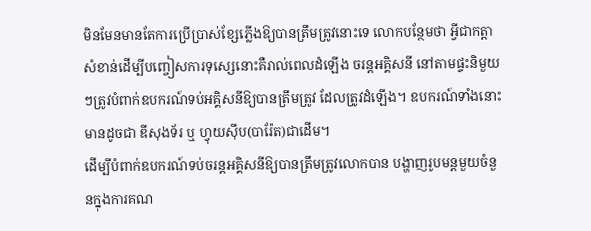មិនមែនមានតែការប្រើប្រាស់ខ្សែភ្លើងឱ្យបានត្រឹមត្រូវនោះទេ លោកបន្ថែមថា អ្វីជាកត្តាសំខាន់ដើម្បីបញ្ចៀសការទុស្សេនោះគឺរាល់ពេលដំឡើង ចរន្តអគ្គិសនី នៅតាមផ្ទះនិមួយៗត្រូវបំពាក់ឧបករណ៍ទប់អគ្គិសនីឱ្យបានត្រឹមត្រូវ ដែលត្រូវដំឡើង។ ឧបករណ៍ទាំងនោះមានដូចជា ឌីសុងទ័រ ឬ ហ្វុយស៊ីប(បារ៉ែត)ជាដើម។
ដើម្បីបំពាក់ឧបករណ៍ទប់ចរន្តអគ្គិសនីឱ្យបានត្រឹមត្រូវលោកបាន បង្ហាញរូបមន្តមួយចំនួនក្នុងការគណ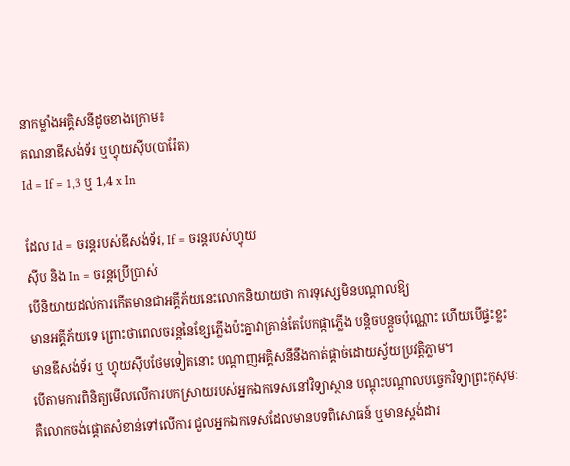នាកម្លាំងអគ្គិសនីដូចខាងក្រោម៖
គណនាឌីសង់ទ័រ ឬហ្វុយស៊ីប(បារ៉ែត)
Id = If = 1,3 ឬ 1,4 x In

ដែល Id = ចរន្តរបស់ឌីសង់ទ័រ, If = ចរន្តរបស់ហ្វុយ
ស៊ីប និង In = ចរន្តប្រើប្រាស់
បើនិយាយដល់ការកើតមានជាអគ្គីភ័យនេះលោកនិយាយថា ការទុស្សេមិនបណ្ដាលឱ្យ
មានអគ្គីភ័យទេ ព្រោះថាពេលចរន្តនៃខ្សែភ្លើងប៉ះគ្នាវាគ្រាន់តែបែកផ្កាភ្លើង បន្តិចបន្តួចប៉ុណ្ណោះ ហើយបើផ្ទះខ្លះមានឌីសង់ទ័រ ឬ ហ្វុយស៊ីបថែមទៀតនោះ បណ្ដាញអគ្គិសនីនឹងកាត់ផ្ដាច់ដោយស្វ័យប្រវត្តិភ្លាម។
បើតាមការពិនិត្យមើលលើការបកស្រាយរបស់អ្នកឯកទេសនៅវិទ្យាស្ថាន បណ្ដុះបណ្ដាលបច្ចេកវិទ្យាព្រះកុសុមៈគឺលោកចង់ផ្ដោតសំខាន់ទៅលើការ ជួលអ្នកឯកទេសដែលមានបទពិសោធន៍ ឬមានស្តង់ដារ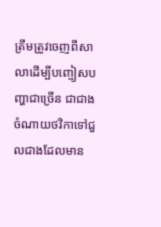ត្រឹមត្រូវចេញពីសាលាដើម្បីបញ្ចៀសបញ្ហាជាច្រើន ជាជាងចំណាយថវិកាទៅជួលជាងដែលមាន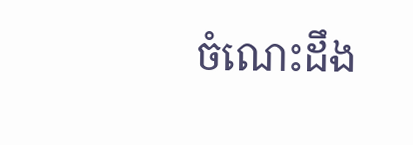ចំណេះដឹង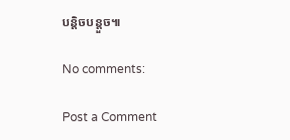បន្តិចបន្តួច៕

No comments:

Post a Comment